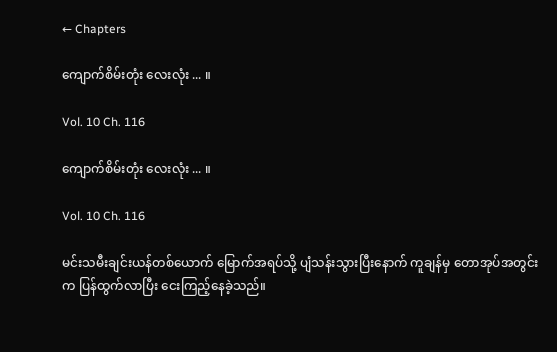← Chapters

ကျောက်စိမ်းတုံး လေးလုံး ... ။

Vol. 10 Ch. 116

ကျောက်စိမ်းတုံး လေးလုံး ... ။

Vol. 10 Ch. 116

မင်းသမီးချင်းယန်တစ်ယောက် မြောက်အရပ်သို့ ပျံသန်းသွားပြီးနောက် ကူချန်မှ တောအုပ်အတွင်းက ပြန်ထွက်လာပြီး ငေးကြည့်နေခဲ့သည်။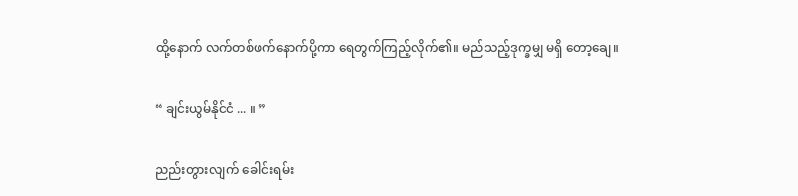ထို့နောက် လက်တစ်ဖက်နောက်ပို့ကာ ရေတွက်ကြည့်လိုက်၏။ မည်သည့်ဒုက္ခမျှ မရှိ တော့ချေ။

“ ချင်းယွမ်နိုင်ငံ ... ။ ”

ညည်းတွားလျက် ခေါင်းရမ်း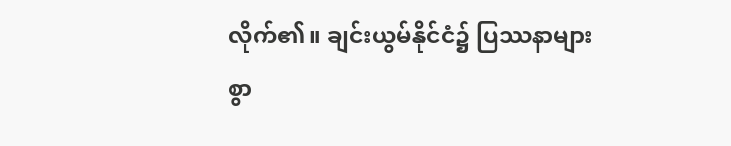လိုက်၏။ ချင်းယွမ်နိုင်ငံ၌ ပြဿနာများစွာ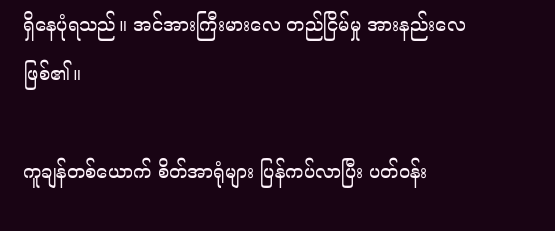ရှိနေပုံရသည်။ အင်အားကြီးမားလေ တည်ငြိမ်မှု အားနည်းလေဖြစ်၏။

ကူချန်တစ်ယောက် စိတ်အာရုံများ ပြန်ကပ်လာပြီး ပတ်ဝန်း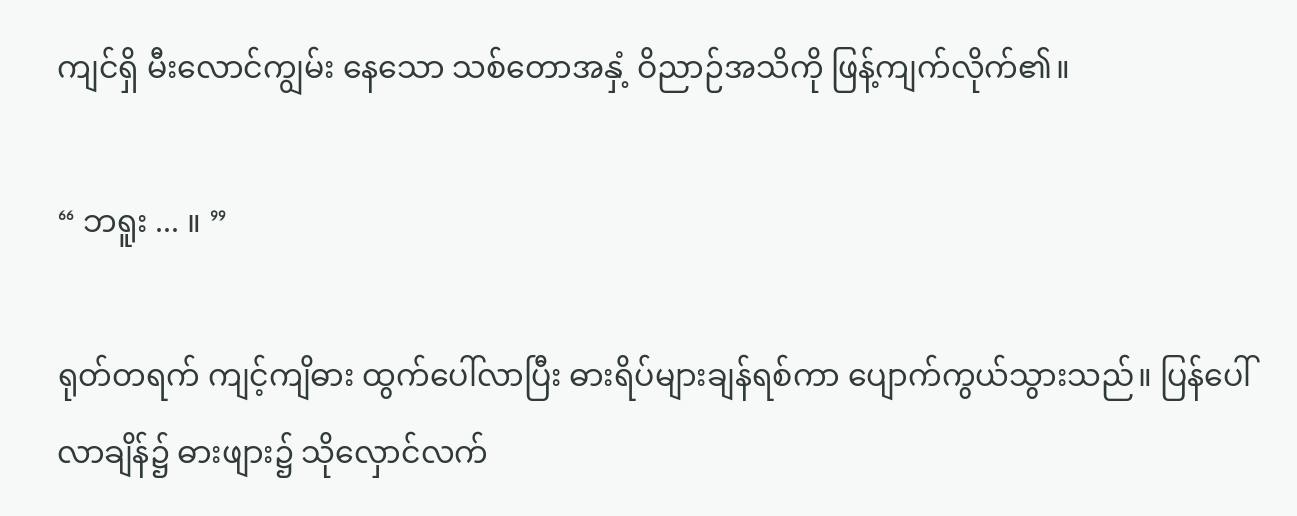ကျင်ရှိ မီးလောင်ကျွမ်း နေသော သစ်တောအနှံ့ ဝိညာဉ်အသိကို ဖြန့်ကျက်လိုက်၏။

“ ဘရူး ... ။ ”

ရုတ်တရက် ကျင့်ကျိဓား ထွက်ပေါ်လာပြီး ဓားရိပ်များချန်ရစ်ကာ ပျောက်ကွယ်သွားသည်။ ပြန်ပေါ်လာချိန်၌ ဓားဖျား၌ သိုလှောင်လက်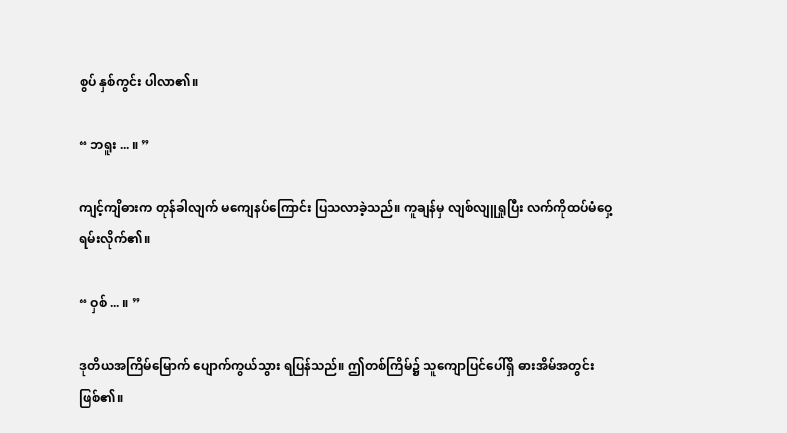စွပ် နှစ်ကွင်း ပါလာ၏။

“ ဘရူး ... ။ ”

ကျင့်ကျိဓားက တုန်ခါလျက် မကျေနပ်ကြောင်း ပြသလာခဲ့သည်။ ကူချန်မှ လျစ်လျူရှုပြီး လက်ကိုထပ်မံဝှေ့ရမ်းလိုက်၏။

“ ဝှစ် ... ။ ”

ဒုတိယအကြိမ်မြောက် ပျောက်ကွယ်သွား ရပြန်သည်။ ဤတစ်ကြိမ်၌ သူကျောပြင်ပေါ်ရှိ ဓားအိမ်အတွင်း ဖြစ်၏။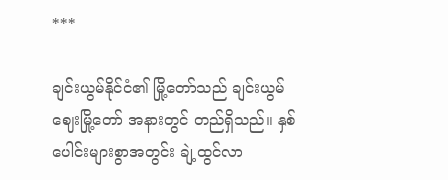***

ချင်းယွမ်နိုင်ငံ၏ မြို့တော်သည် ချင်းယွမ်ဈေးမြို့တော် အနားတွင် တည်ရှိသည်။ နှစ်ပေါင်းများစွာအတွင်း ချဲ့ထွင်လာ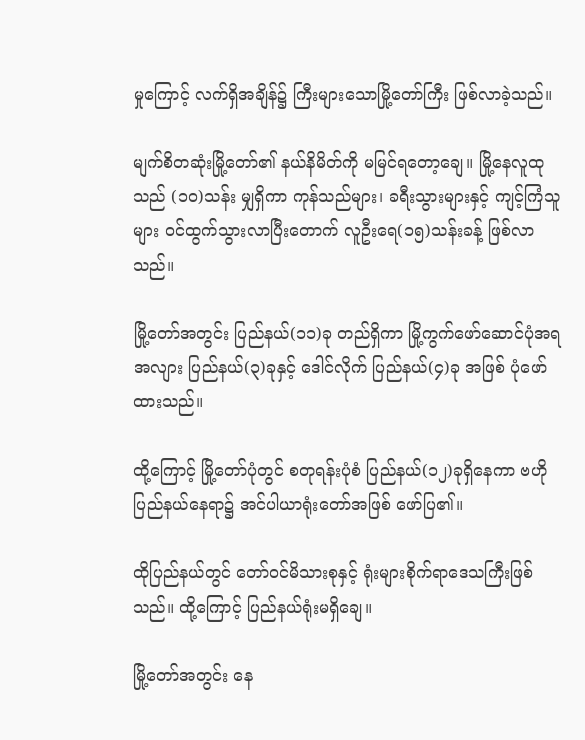မှုကြောင့် လက်ရှိအချိန်၌ ကြီးများသောမြို့တော်ကြီး ဖြစ်လာခဲ့သည်။

မျက်စိတဆုံးမြို့တော်၏ နယ်နိမိတ်ကို မမြင်ရတော့ချေ။ မြို့နေလူထုသည် (၁၀)သန်း မျှရှိကာ ကုန်သည်များ၊ ခရီးသွားများနှင့် ကျင့်ကြံသူများ ဝင်ထွက်သွားလာပြီးတောက် လူဦးရေ(၁၅)သန်းခန့် ဖြစ်လာသည်။

မြို့တော်အတွင်း ပြည်နယ်(၁၁)ခု တည်ရှိကာ မြို့ကွက်ဖော်ဆောင်ပုံအရ အလျား ပြည်နယ်(၃)ခုနှင့် ဒေါင်လိုက် ပြည်နယ်(၄)ခု အဖြစ် ပုံဖော်ထားသည်။

ထို့ကြောင့် မြို့တော်‌ပုံတွင် စတုရန်းပုံစံ ပြည်နယ်(၁၂)ခုရှိနေကာ ဗဟိုပြည်နယ်နေရာ၌ အင်ပါယာရုံးတော်အဖြစ် ဖော်ပြ၏။

ထိုပြည်နယ်တွင် တော်ဝင်မိသားစုနှင့် ရုံးများစိုက်ရာဒေသကြီးဖြစ်သည်။ ထို့ကြောင့် ပြည်နယ်ရုံးမရှိချေ။

မြို့တော်အတွင်း နေ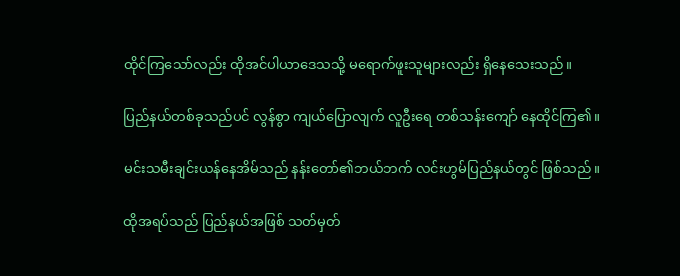ထိုင်ကြသော်လည်း ထိုအင်ပါယာဒေသသို့ မရောက်ဖူးသူများလည်း ရှိနေသေးသည်။

ပြည်နယ်တစ်ခုသည်ပင် လွန်စွာ ကျယ်ပြောလျက် လူဦးရေ တစ်သန်းကျော် နေထိုင်ကြ၏။

မင်းသမီးချင်းယန်နေအိမ်သည် နန်းတော်၏ဘယ်ဘက် လင်းဟွမ်ပြည်နယ်တွင် ဖြစ်သည်။

ထိုအရပ်သည် ပြည်နယ်အဖြစ် သတ်မှတ်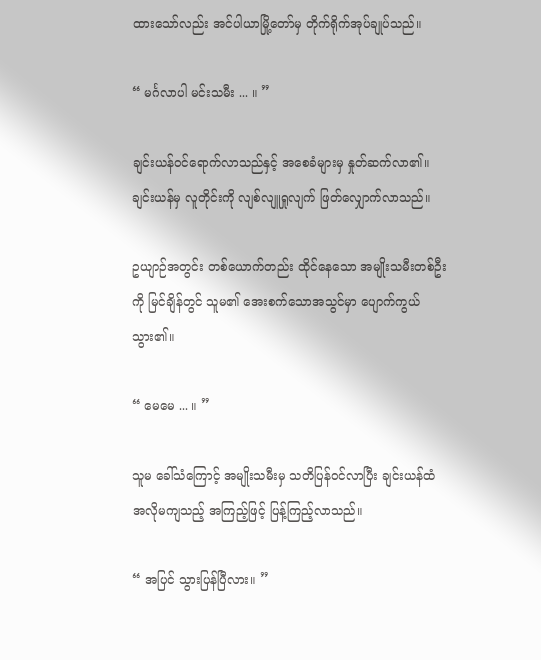ထားသော်လည်း အင်ပါယာမြို့တော်မှ တိုက်ရိုက်အုပ်ချုပ်သည်။

“ မင်္ဂလာပါ မင်းသမီး ... ။ ”

ချင်းယန်ဝင်ရောက်လာသည်နှင့် အစေခံများမှ နှုတ်ဆက်လာ၏။ ချင်းယန်မှ လူတိုင်းကို လျစ်လျူရှုလျက် ဖြတ်လျှောက်လာသည်။

ဥယျာဉ်အတွင်း တစ်ယောက်တည်း ထိုင်နေသော အမျိုးသမီးတစ်ဦးကို မြင်ချိန်တွင် သူမ၏ အေးစက်သောအသွင်မှာ ပျောက်ကွယ်သွား၏။

“ မေမေ ... ။ ”

သူမ ခေါ်သံကြောင့် အမျိုးသမီးမှ သတိပြန်ဝင်လာပြီး ချင်းယန်ထံအလိုမကျသည့် အကြည့်ဖြင့် ပြန့်ကြည့်လာသည်။

“ အပြင် သွားပြန်ပြီလား။ ”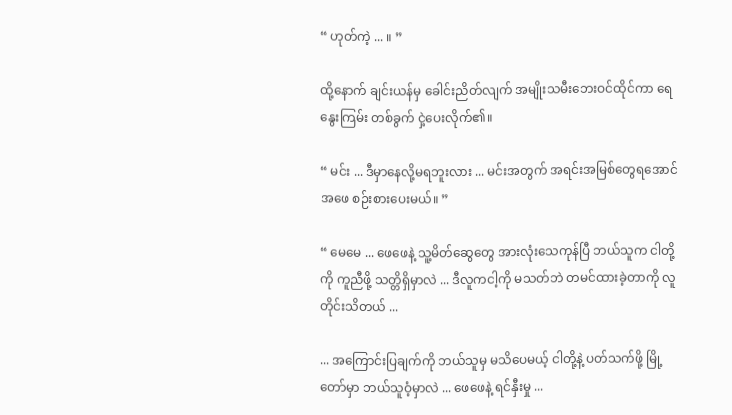“ ဟုတ်ကဲ့ ... ။ ”

ထို့နောက် ချင်းယန်မှ ခေါင်းညိတ်လျက် အမျိုးသမီးဘေးဝင်ထိုင်ကာ ရေနွေးကြမ်း တစ်ခွက် ငှဲ့ပေးလိုက်၏။

“ မင်း ... ဒီမှာနေလို့မရဘူးလား ... မင်းအတွက် အရင်းအမြစ်တွေရအောင် အဖေ စဉ်းစားပေးမယ်။ ”

“ မေမေ ... ဖေဖေနဲ့ သူ့မိတ်ဆွေတွေ အားလုံးသေကုန်ပြီ ဘယ်သူက ငါတို့ကို ကူညီဖို့ သတ္တိရှိမှာလဲ ... ဒီလူကငါ့ကို မသတ်ဘဲ တမင်ထားခဲ့တာကို လူတိုင်းသိတယ် ...

... အကြောင်းပြချက်ကို ဘယ်သူမှ မသိပေမယ့် ငါတို့နဲ့ ပတ်သက်ဖို့ မြို့တော်မှာ ဘယ်သူဝံ့မှာလဲ ... ဖေဖေနဲ့ ရင်နှီးမှု ...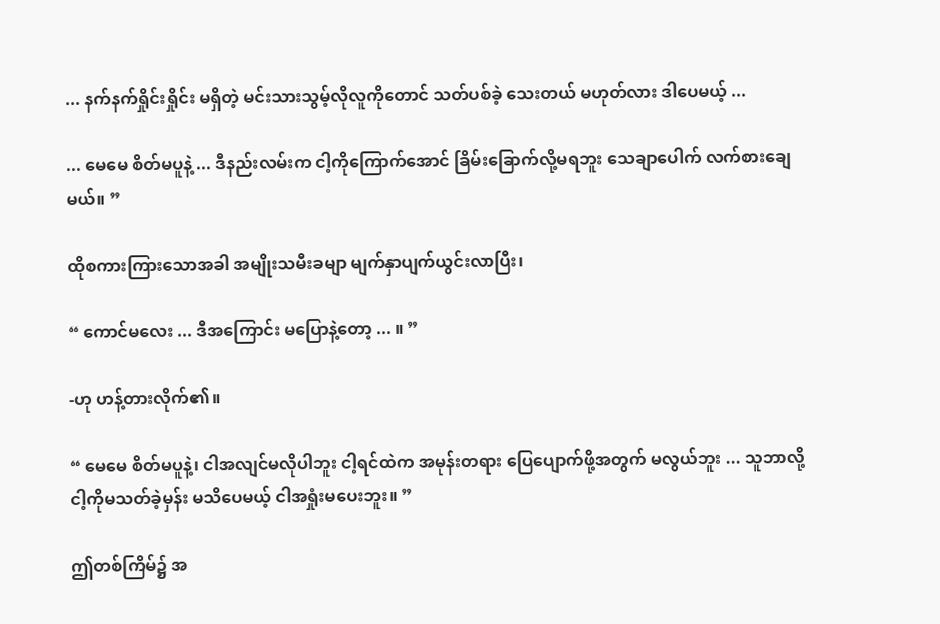... နက်နက်ရှိုင်းရှိုင်း မရှိတဲ့ မင်းသားသွမ့်လိုလူကိုတောင် သတ်ပစ်ခဲ့ သေးတယ် မဟုတ်လား ဒါပေမယ့် ...

... မေမေ စိတ်မပူနဲ့ ... ဒီနည်းလမ်းက ငါ့ကိုကြောက်အောင် ခြိမ်းခြောက်လို့မရဘူး သေချာပေါက် လက်စားချေမယ်။ ”

ထိုစကားကြားသောအခါ အမျိုးသမီးခမျာ မျက်နှာပျက်ယွင်းလာပြီး၊

“ ကောင်မလေး ... ဒီအကြောင်း မပြောနဲ့တော့ ... ။ ”

-ဟု ဟန့်တားလိုက်၏။

“ မေမေ စိတ်မပူနဲ့၊ ငါအလျင်မလိုပါဘူး ငါ့ရင်ထဲက အမုန်းတရား ပြေပျောက်ဖို့အတွက် မလွယ်ဘူး ... သူဘာလို့ ငါ့ကိုမသတ်ခဲ့မှန်း မသိပေမယ့် ငါအရှုံးမပေးဘူး။ ”

ဤတစ်ကြိမ်၌ အ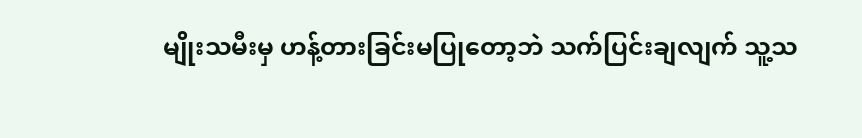မျိုးသမီးမှ ဟန့်တားခြင်းမပြုတော့ဘဲ သက်ပြင်းချလျက် သူ့သ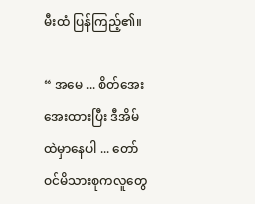မီးထံ ပြန်ကြည့်၏။

“ အမေ ... စိတ်အေးအေးထားပြီး ဒီအိမ်ထဲမှာနေပါ ... တော်ဝင်မိသားစုကလူတွေ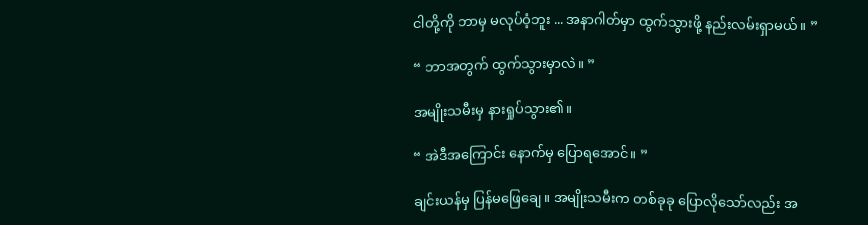ငါတို့ကို ဘာမှ မလုပ်ဝံ့ဘူး ... အနာဂါတ်မှာ ထွက်သွားဖို့ နည်းလမ်းရှာမယ်။ ”

“ ဘာအတွက် ထွက်သွားမှာလဲ။ ”

အမျိုးသမီးမှ နားရှုပ်သွား၏။

“ အဲဒီအကြောင်း နောက်မှ ပြောရအောင်။ ”

ချင်းယန်မှ ပြန်မဖြေချေ။ အမျိုးသမီးက တစ်ခုခု ပြောလိုသော်လည်း အ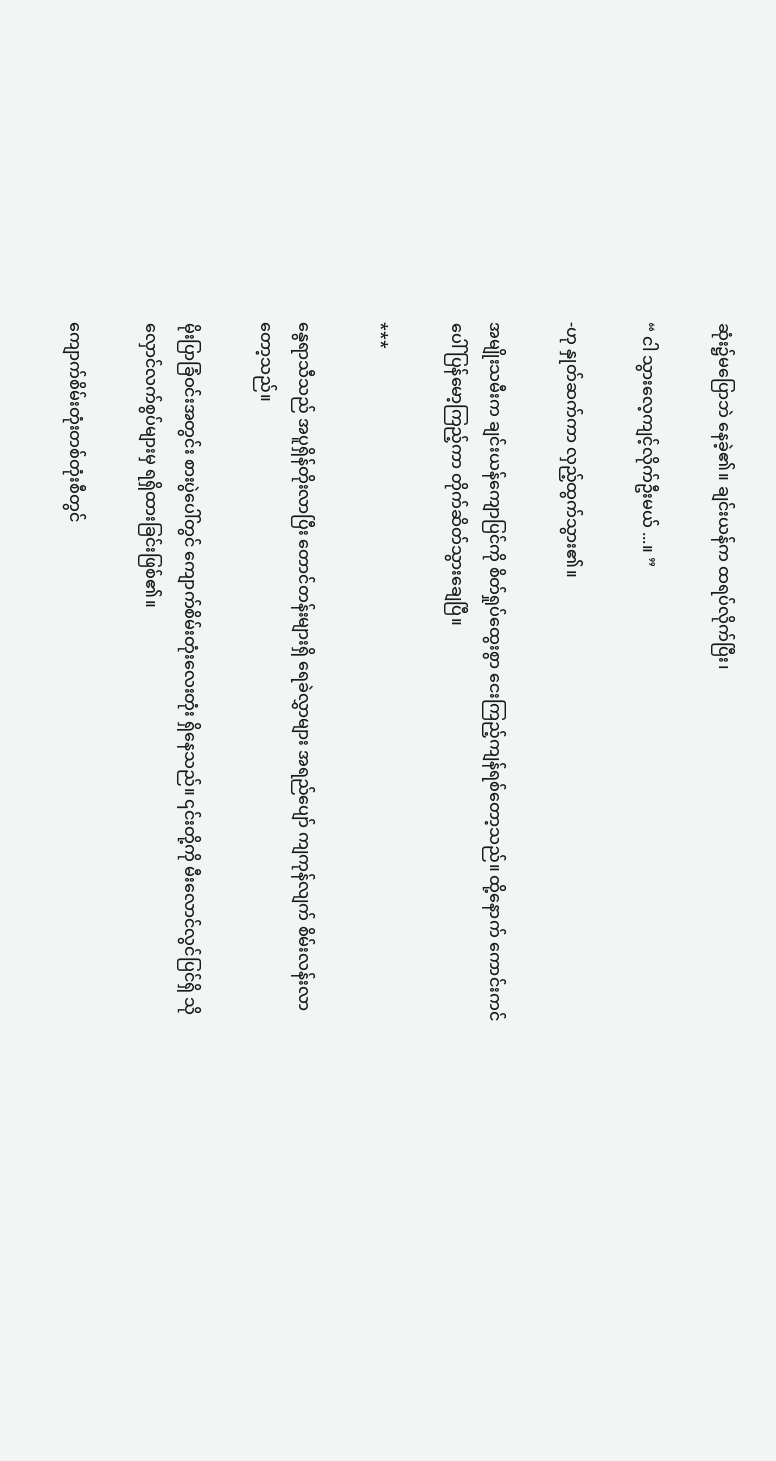ဆုံး၌မပြောဘဲ နေခဲ့၏။ ချင်းယန်က ထရပ်လိုက်ပြီး၊

“ ငါ သွားလေ့ကျင့်လိုက်ဦးမယ် ...။ ”

-ဟု နှုတ်ဆက်ကာ လှည့်ထွက်သွား၏။

အမျိုးသမီးက ချင်းယန်ကျောပြင်ကို စိတ်ရှုပ်ထွေးစွာ ငေးကြည့်ကျန်ရစ်တော့သည်။ ထို့‌နောက် ကောင်းကင်ပေါ် ပြန်မော့ကြည့်ကာ တိုက်ဆိတ်သွားချေပြီ။

***

နွေရာသီသည် အပူရှိန်တိုးလာပြီး တောင်တန်းများရှိ ရေခဲလွှာများ အရည်ပျော် ကျကုန်လျက် စိမ်းလန်းလာတော့သည်။

မိုးပြာခြံဝင်းအတွင်း စားပွဲပေါ်တွင် ကျောက်စိမ်းတုံးလေးတုံး ရှိနေသည်။ ၎င်းတို့ကို မီးလောင်လွင်ပြင်ရှိ သိုလှောင်လက်စွပ်များမှ ရရှိထားခြင်းဖြစ်၏။

ကျောက်စိမ်းတုံးတစ်တုံးစီတွင်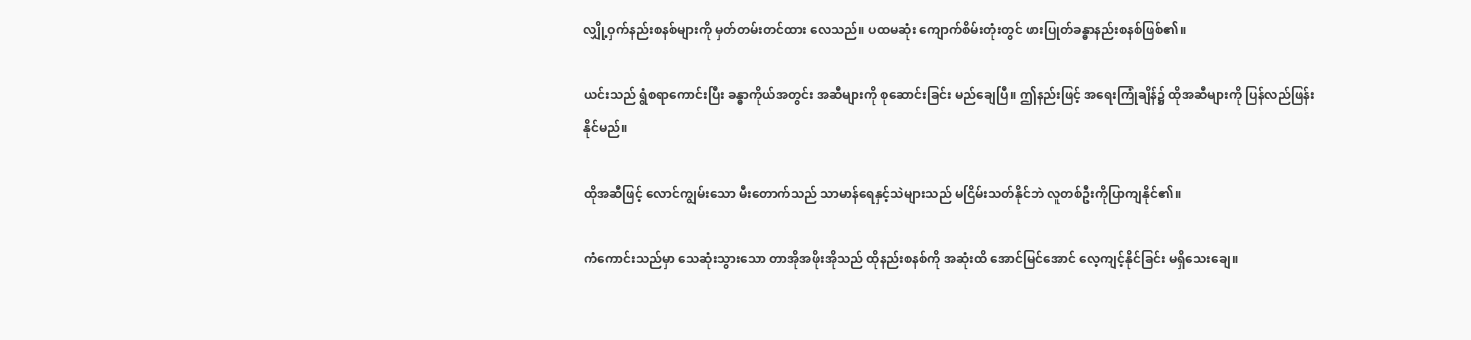လျှို့ဝှက်နည်းစနစ်များကို မှတ်တမ်းတင်ထား လေသည်။ ပထမဆုံး ကျောက်စိမ်းတုံးတွင် ဖားပြုတ်ခန္ဓာနည်းစနစ်ဖြစ်၏။

ယင်းသည် ရွံစရာကောင်းပြီး ခန္ဓာကိုယ်အတွင်း အဆီများကို စုဆောင်းခြင်း မည်ချေပြီ။ ဤနည်းဖြင့် အရေးကြုံချိန်၌ ထိုအဆီများကို ပြန်လည်ဖြန်းနိုင်မည်။

ထိုအဆီဖြင့် လောင်ကျွမ်းသော မီးတောက်သည် သာမာန်ရေနှင့်သဲများသည် မငြိမ်းသတ်နိုင်ဘဲ လူတစ်ဦးကိုပြာကျနိုင်၏။

ကံကောင်းသည်မှာ သေဆုံးသွားသော တာအိုအဖိုးအိုသည် ထိုနည်းစနစ်ကို အဆုံးထိ အောင်မြင်အောင် လေ့ကျင့်နိုင်ခြင်း မရှိသေးချေ။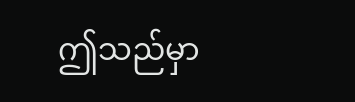ဤသည်မှာ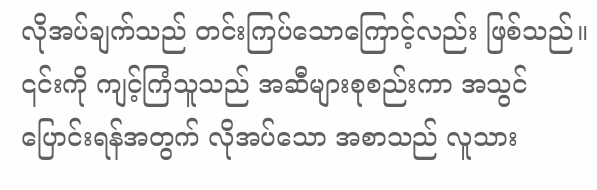လိုအပ်ချက်သည် တင်းကြပ်သောကြောင့်လည်း ဖြစ်သည်။ ၎င်းကို ကျင့်ကြံသူသည် အဆီများစုစည်းကာ အသွင်ပြောင်းရန်အတွက် လိုအပ်သော အစာသည် လူသား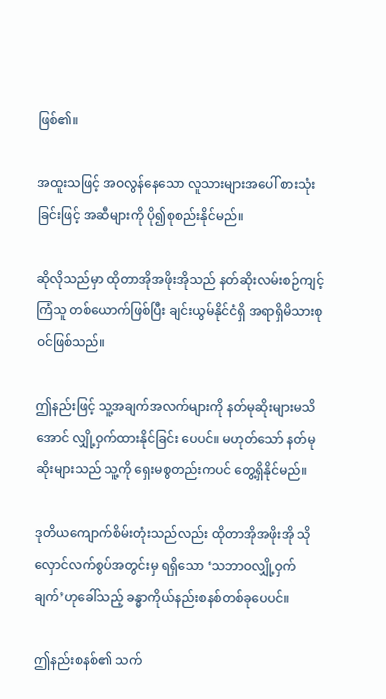ဖြစ်၏။

အထူးသဖြင့် အဝလွန်နေသော လူသားများအပေါ် စားသုံးခြင်းဖြင့် အဆီများကို ပို၍စုစည်းနိုင်မည်။

ဆိုလိုသည်မှာ ထိုတာအိုအဖိုးအိုသည် နတ်ဆိုးလမ်းစဉ်ကျင့်ကြံသူ တစ်ယောက်ဖြစ်ပြီး ချင်းယွမ်နိုင်ငံရှိ အရာရှိမိသားစုဝင်ဖြစ်သည်။

ဤနည်းဖြင့် သူ့အချက်အလက်များကို နတ်မုဆိုးများမသိအောင် လျှို့ဝှက်ထားနိုင်ခြင်း ပေပင်။ မဟုတ်သော် နတ်မုဆိုးများသည် သူ့ကို ရှေးမစွတည်းကပင် တွေ့ရှိနိုင်မည်။

ဒုတိယကျောက်စိမ်းတုံးသည်လည်း ထိုတာအိုအဖိုးအို သိုလှောင်လက်စွပ်အတွင်းမှ ရရှိသော ‘သဘာဝလျှို့ဝှက်ချက်’ဟုခေါ်သည့် ခန္ဓာကိုယ်နည်းစနစ်တစ်ခုပေပင်။

ဤနည်းစနစ်၏ သက်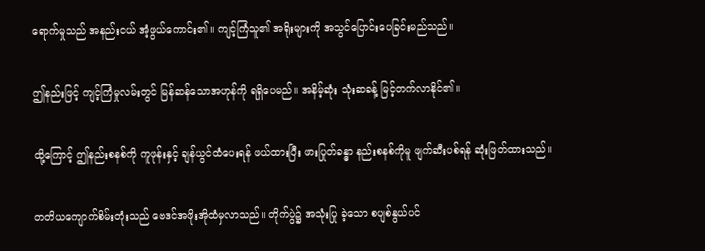ရောက်မှုသည် အနည်းငယ် အံ့ဖွယ်ကောင်း၏။ ကျင့်ကြံသူ၏ အရိုးများကို အသွင်ပြောင်းပေခြင်းမည်သည်။

ဤနည်းဖြင့် ကျင့်ကြံမှုလမ်းတွင် မြန်ဆန်သောအဟုန်ကို ရရှိပေမည်။ အနိမ့်ဆုံး သုံးဆခန့် မြင့်တက်လာနိုင်၏။

ထို့ကြောင့် ဤနည်းစနစ်ကို ကူဖုန်းနှင့် ချန်ယွင်ထံပေးရန် ဖယ်ထားပြီး ဖားပြုတ်ခန္ဓာ နည်းစနစ်ကိုမူ ဖျက်ဆီးပစ်ရန် ဆုံးဖြတ်ထားသည်။

တတိယကျောက်စိမ်းတုံးသည် ဗေဒင်အဖိုးအိုထံမှလာသည်။ တိုက်ပွဲ၌ အသုံးပြု ခဲ့သော စပျစ်နွယ်ပင်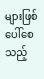များဖြစ်ပေါ်စေသည့်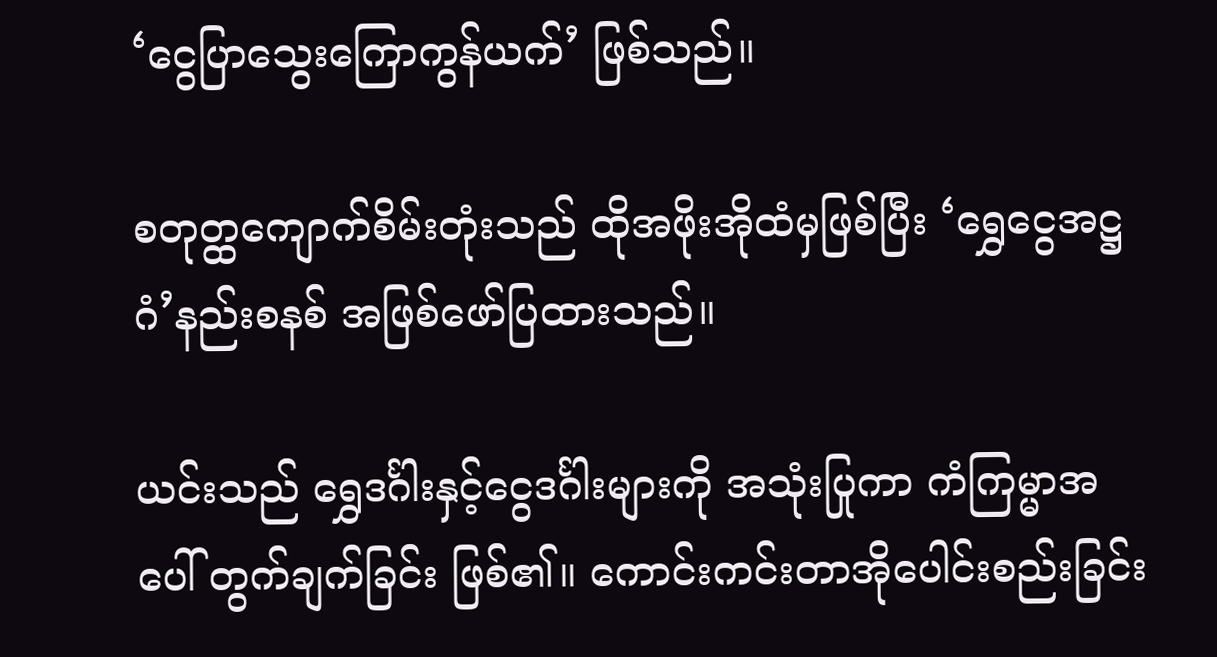‘ငွေပြာသွေးကြောကွန်ယက်’ ဖြစ်သည်။

စတုတ္ထကျောက်စိမ်းတုံးသည် ထိုအဖိုးအိုထံမှဖြစ်ပြီး ‘ရွှေ‌‌ငွေအဋ္ဌဂံ’နည်းစနစ် အဖြစ်ဖော်ပြထားသည်။

ယင်းသည် ရွှေဒင်္ဂါးနှင့်ငွေဒင်္ဂါးများကို အသုံးပြုကာ ကံကြမ္မာအပေါ် တွက်ချက်ခြင်း ဖြစ်၏။ ကောင်းကင်းတာအိုပေါင်းစည်းခြင်း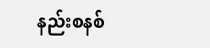နည်းစနစ်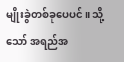မျိုးခွဲတစ်ခုပေပင်။ သို့သော် အရည်အ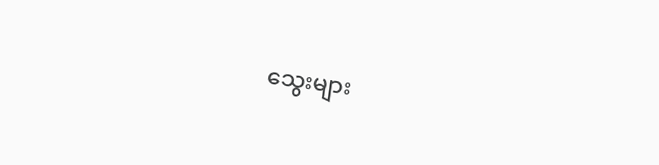သွေးများ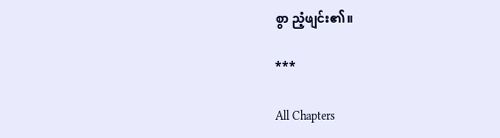စွာ ညံ့ဖျင်း၏။

***

All Chapters